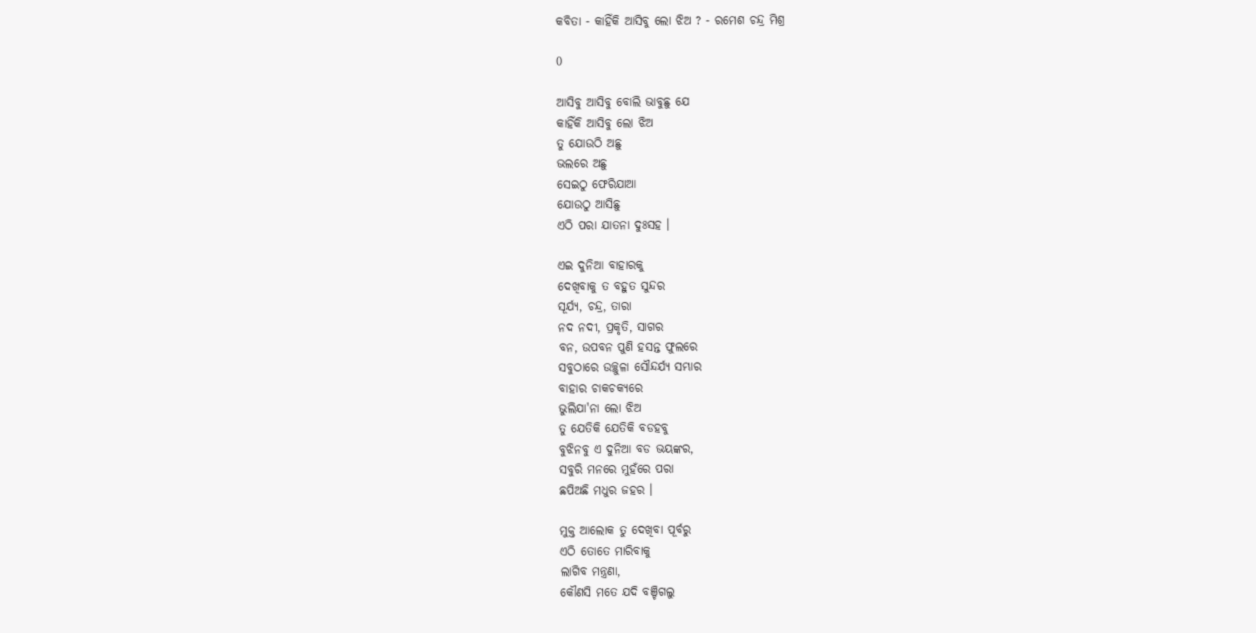କବିତା - କାହିଁକି ଆସିବୁ ଲୋ ଝିଅ ? - ରମେଶ ଚନ୍ଦ୍ର ମିଶ୍ର

0

ଆସିବୁ ଆସିବୁ ବୋଲି ଭାବୁଛୁ ଯେ
କାହିଁକି ଆସିବୁ ଲୋ ଝିଅ
ତୁ ଯୋଉଠି ଅଛୁ
ଭଲରେ ଅଛୁ
ସେଇଠୁ ଫେରିଯାଆ
ଯୋଉଠୁ ଆସିଛୁ
ଏଠି ପରା ଯାତନା ଦୁଃସହ ।

ଏଇ ଦୁନିଆ ବାହାରକୁ
ଦେଖିବାକୁ ତ ବହୁତ ସୁନ୍ଦର
ସୂର୍ଯ୍ୟ, ଚନ୍ଦ୍ର, ତାରା
ନଦ ନଦୀ, ପ୍ରକୃତି, ସାଗର
ବନ, ଉପବନ ପୁଣି ହସନ୍ତ ଫୁଲରେ
ସବୁଠାରେ ଉଚ୍ଛୁଳା ସୌନ୍ଦର୍ଯ୍ୟ ସମ୍ଭାର
ବାହାର ଚାକଚକ୍ୟରେ
ଭୁଲିଯା'ନା ଲୋ ଝିଅ
ତୁ ଯେତିକି ଯେତିକି ବଡହବୁ
ବୁଝିନବୁ ଏ ଦୁନିଆ ବଡ ଭୟଙ୍କର,
ସବୁରି ମନରେ ମୁହଁରେ ପରା
ଛପିଅଛି ମଧୁର ଜହର ।

ମୁକ୍ତ ଆଲୋକ ତୁ ଦେଖିବା ପୂର୍ବରୁ
ଏଠି ତୋତେ ମାରିବାକୁ
ଲାଗିବ ମନ୍ତ୍ରଣା,
କୌଣସି ମତେ ଯଦି ବଞ୍ଚିଗଲୁ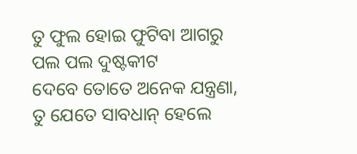ତୁ ଫୁଲ ହୋଇ ଫୁଟିବା ଆଗରୁ
ପଲ ପଲ ଦୁଷ୍ଟକୀଟ
ଦେବେ ତୋତେ ଅନେକ ଯନ୍ତ୍ରଣା,
ତୁ ଯେତେ ସାବଧାନ୍ ହେଲେ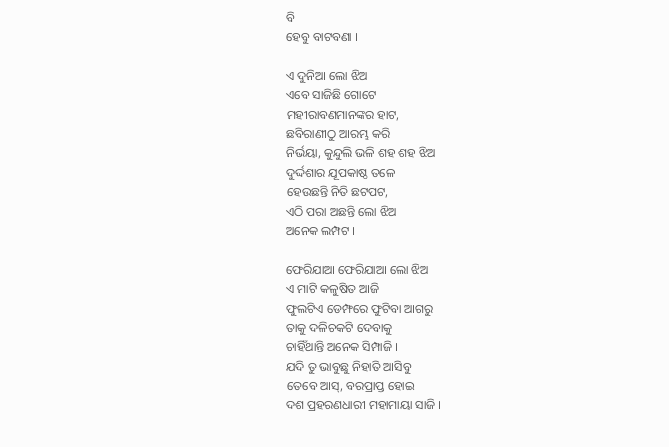ବି
ହେବୁ ବାଟବଣା ।

ଏ ଦୁନିଆ ଲୋ ଝିଅ
ଏବେ ସାଜିଛି ଗୋଟେ
ମହୀରାବଣମାନଙ୍କର ହାଟ,
ଛବିରାଣୀଠୁ ଆରମ୍ଭ କରି
ନିର୍ଭୟା, କୁନ୍ଦୁଲି ଭଳି ଶହ ଶହ ଝିଅ
ଦୁର୍ଦ୍ଦଶାର ଯୂପକାଷ୍ଠ ତଳେ
ହେଉଛନ୍ତି ନିତି ଛଟପଟ,
ଏଠି ପରା ଅଛନ୍ତି ଲୋ ଝିଅ
ଅନେକ ଲମ୍ପଟ ।

ଫେରିଯାଆ ଫେରିଯାଆ ଲୋ ଝିଅ
ଏ ମାଟି କଳୁଷିତ ଆଜି
ଫୁଲଟିଏ ଡେମ୍ଫରେ ଫୁଟିବା ଆଗରୁ
ତାକୁ ଦଳିଚକଟି ଦେବାକୁ
ଚାହିଁଥାନ୍ତି ଅନେକ ସିମ୍ପାଜି ।
ଯଦି ତୁ ଭାବୁଛୁ ନିହାତି ଆସିବୁ
ତେବେ ଆସ୍, ବରପ୍ରାପ୍ତ ହୋଇ
ଦଶ ପ୍ରହରଣଧାରୀ ମହାମାୟା ସାଜି ।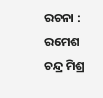ରଚନା : ରମେଶ ଚନ୍ଦ୍ର ମିଶ୍ର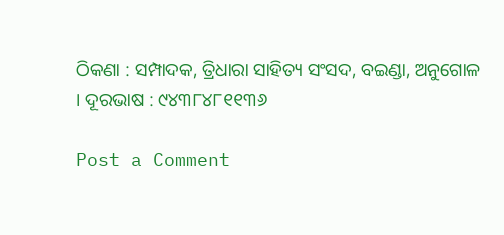ଠିକଣା : ସମ୍ପାଦକ, ତ୍ରିଧାରା ସାହିତ୍ୟ ସଂସଦ, ବଇଣ୍ଡା, ଅନୁଗୋଳ । ଦୂରଭାଷ : ୯୪୩୮୪୮୧୧୩୬

Post a Comment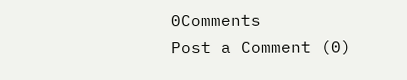0Comments
Post a Comment (0)